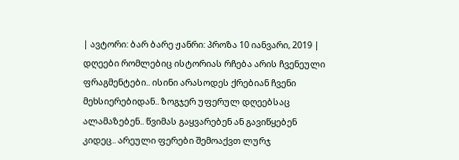| ავტორი: ბარ ბარე ჟანრი: პროზა 10 იანვარი, 2019 |
დღეები რომლებიც ისტორიას რჩება არის ჩვენეული ფრაგმენტები.. ისინი არასოდეს ქრებიან ჩვენი მეხსიერებიდან.. ზოგჯერ უფერულ დღეებსაც ალამაზებენ.. წვიმას გაყვარებენ ან გავიწყებენ კიდეც.. არეული ფერები შემოაქვთ ლურჯ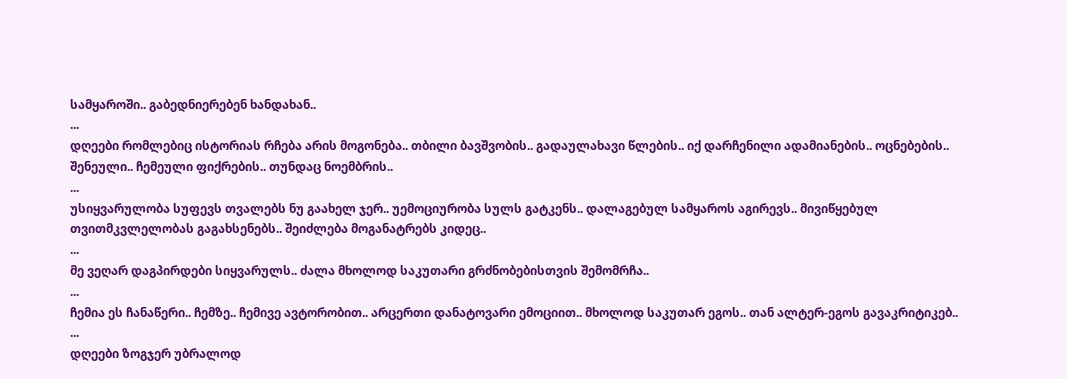სამყაროში.. გაბედნიერებენ ხანდახან..
...
დღეები რომლებიც ისტორიას რჩება არის მოგონება.. თბილი ბავშვობის.. გადაულახავი წლების.. იქ დარჩენილი ადამიანების.. ოცნებების.. შენეული.. ჩემეული ფიქრების.. თუნდაც ნოემბრის..
...
უსიყვარულობა სუფევს თვალებს ნუ გაახელ ჯერ.. უემოციურობა სულს გატკენს.. დალაგებულ სამყაროს აგირევს.. მივიწყებულ თვითმკვლელობას გაგახსენებს.. შეიძლება მოგანატრებს კიდეც..
...
მე ვეღარ დაგპირდები სიყვარულს.. ძალა მხოლოდ საკუთარი გრძნობებისთვის შემომრჩა..
...
ჩემია ეს ჩანაწერი.. ჩემზე.. ჩემივე ავტორობით.. არცერთი დანატოვარი ემოციით.. მხოლოდ საკუთარ ეგოს.. თან ალტერ-ეგოს გავაკრიტიკებ..
...
დღეები ზოგჯერ უბრალოდ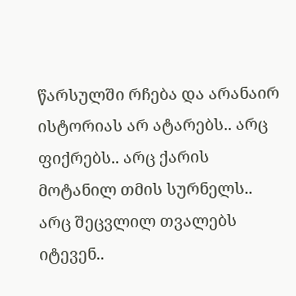წარსულში რჩება და არანაირ ისტორიას არ ატარებს.. არც ფიქრებს.. არც ქარის მოტანილ თმის სურნელს.. არც შეცვლილ თვალებს იტევენ..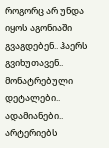როგორც არ უნდა იყოს აგონიაში გვაგდებენ.. ჰაერს გვიხუთავენ.. მონატრებული დეტალები.. ადამიანები.. არტერიებს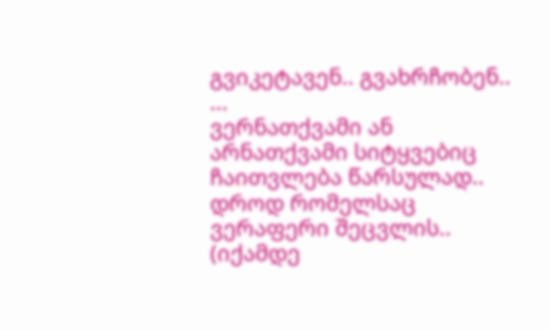გვიკეტავენ.. გვახრჩობენ..
...
ვერნათქვამი ან არნათქვამი სიტყვებიც ჩაითვლება წარსულად.. დროდ რომელსაც ვერაფერი შეცვლის.. (იქამდე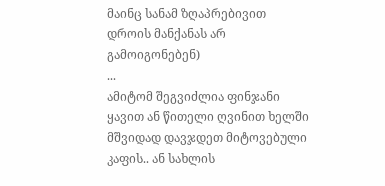მაინც სანამ ზღაპრებივით დროის მანქანას არ გამოიგონებენ)
...
ამიტომ შეგვიძლია ფინჯანი ყავით ან წითელი ღვინით ხელში მშვიდად დავჯდეთ მიტოვებული კაფის.. ან სახლის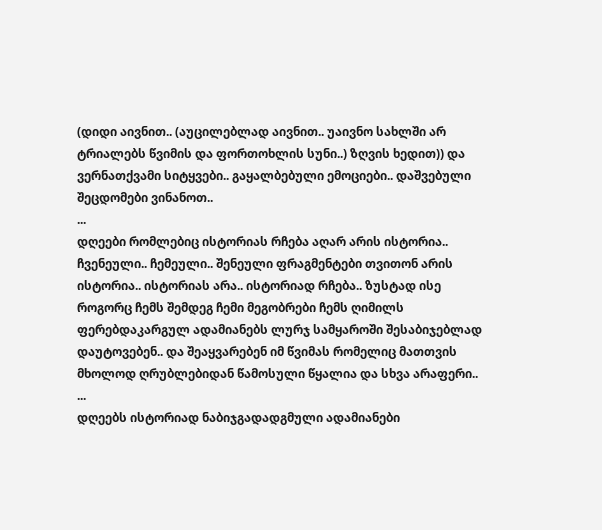(დიდი აივნით.. (აუცილებლად აივნით.. უაივნო სახლში არ ტრიალებს წვიმის და ფორთოხლის სუნი..) ზღვის ხედით)) და ვერნათქვამი სიტყვები.. გაყალბებული ემოციები.. დაშვებული შეცდომები ვინანოთ..
...
დღეები რომლებიც ისტორიას რჩება აღარ არის ისტორია.. ჩვენეული.. ჩემეული.. შენეული ფრაგმენტები თვითონ არის ისტორია.. ისტორიას არა.. ისტორიად რჩება.. ზუსტად ისე როგორც ჩემს შემდეგ ჩემი მეგობრები ჩემს ღიმილს ფერებდაკარგულ ადამიანებს ლურჯ სამყაროში შესაბიჯებლად დაუტოვებენ.. და შეაყვარებენ იმ წვიმას რომელიც მათთვის მხოლოდ ღრუბლებიდან წამოსული წყალია და სხვა არაფერი..
...
დღეებს ისტორიად ნაბიჯგადადგმული ადამიანები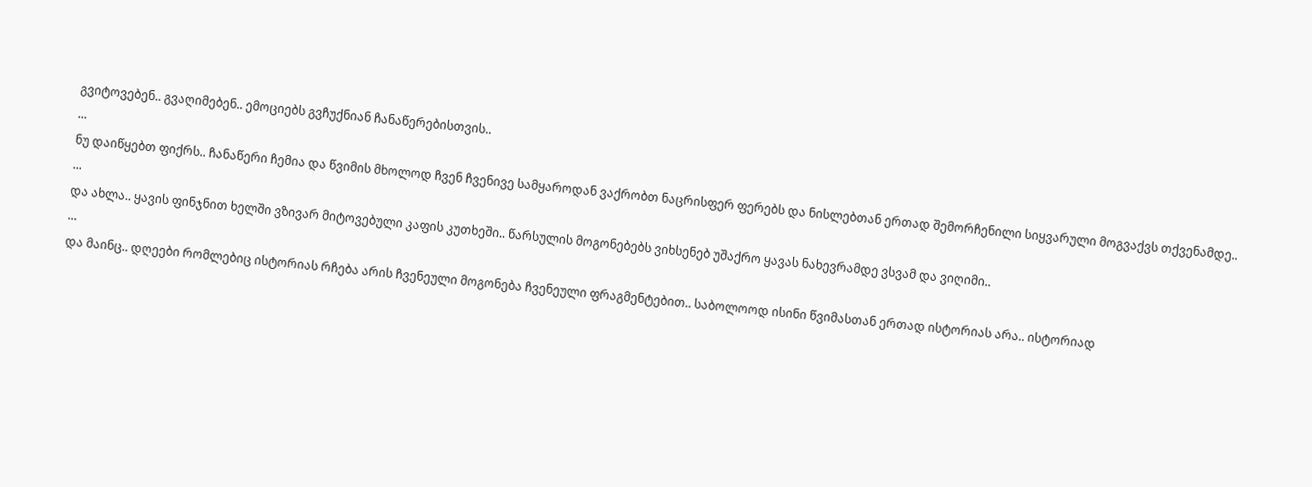გვიტოვებენ.. გვაღიმებენ.. ემოციებს გვჩუქნიან ჩანაწერებისთვის..
...
ნუ დაიწყებთ ფიქრს.. ჩანაწერი ჩემია და წვიმის მხოლოდ ჩვენ ჩვენივე სამყაროდან ვაქრობთ ნაცრისფერ ფერებს და ნისლებთან ერთად შემორჩენილი სიყვარული მოგვაქვს თქვენამდე..
...
და ახლა.. ყავის ფინჯნით ხელში ვზივარ მიტოვებული კაფის კუთხეში.. წარსულის მოგონებებს ვიხსენებ უშაქრო ყავას ნახევრამდე ვსვამ და ვიღიმი..
...
და მაინც.. დღეები რომლებიც ისტორიას რჩება არის ჩვენეული მოგონება ჩვენეული ფრაგმენტებით.. საბოლოოდ ისინი წვიმასთან ერთად ისტორიას არა.. ისტორიად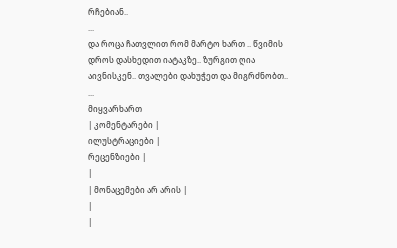რჩებიან..
...
და როცა ჩათვლით რომ მარტო ხართ .. წვიმის დროს დასხედით იატაკზე.. ზურგით ღია აივნისკენ.. თვალები დახუჭეთ და მიგრძნობთ..
...
მიყვარხართ
| კომენტარები |
ილუსტრაციები |
რეცენზიები |
|
| მონაცემები არ არის |
|
|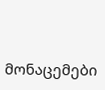მონაცემები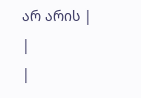არ არის |
|
|